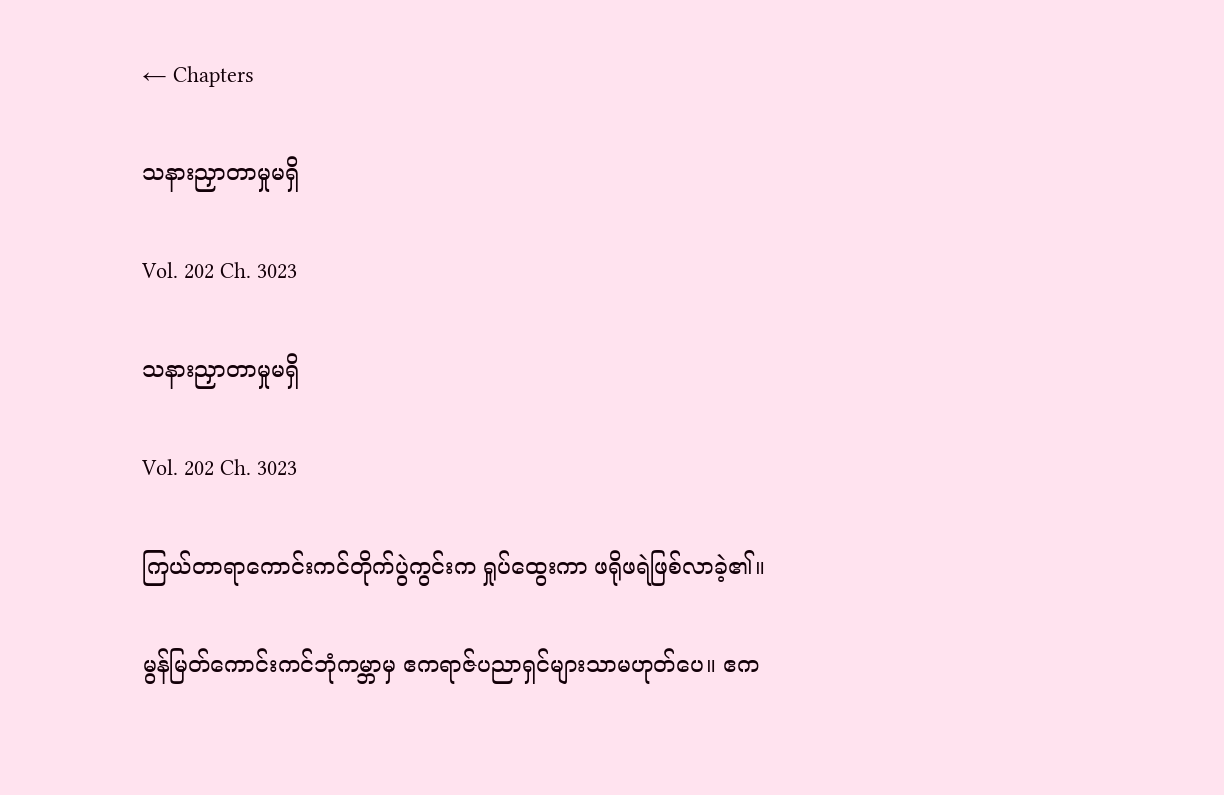← Chapters

သနားညှာတာမှုမရှိ

Vol. 202 Ch. 3023

သနားညှာတာမှုမရှိ

Vol. 202 Ch. 3023

ကြယ်တာရာကောင်းကင်တိုက်ပွဲကွင်းက ရှုပ်ထွေးကာ ဖရိုဖရဲဖြစ်လာခဲ့၏။

မွန်မြတ်ကောင်းကင်ဘုံကမ္ဘာမှ ဧကရာဇ်ပညာရှင်များသာမဟုတ်ပေ။ ဧက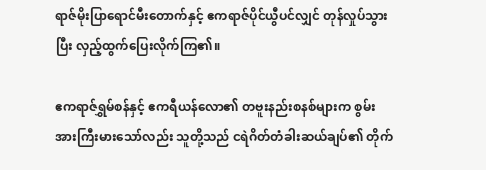ရာဇ်မိုးပြာရောင်မီးတောက်နှင့် ဧကရာဇ်ပိုင်ယွီပင်လျှင် တုန်လှုပ်သွားပြီး လှည့်ထွက်ပြေးလိုက်ကြ၏။

ဧကရာဇ်ရွှမ်စန်နှင့် ဧကရီယန်လော၏ တဗူးနည်းစနစ်များက စွမ်းအားကြီးမားသော်လည်း သူတို့သည် ငရဲဂိတ်တံခါးဆယ်ချပ်၏ တိုက်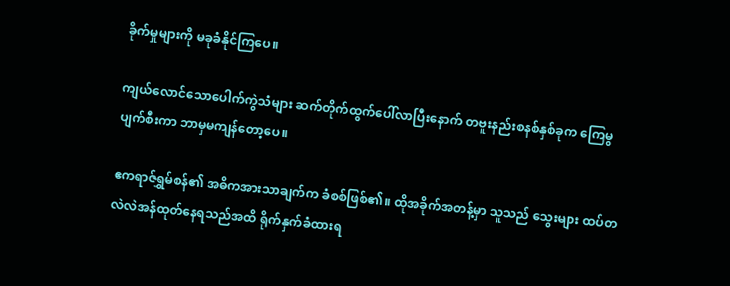ခိုက်မှုများကို မခုခံနိုင်ကြပေ။

ကျယ်လောင်သောပေါက်ကွဲသံများ ဆက်တိုက်ထွက်ပေါ်လာပြီးနောက် တဗူးနည်းစနစ်နှစ်ခုက ကြေမွပျက်စီးကာ ဘာမှမကျန်တော့ပေ။

ဧကရာဇ်ရွှမ်စန်၏ အဓိကအားသာချက်က ခံစစ်ဖြစ်၏။ ထိုအခိုက်အတန့်မှာ သူသည် သွေးများ ထပ်တလဲလဲအန်ထုတ်နေရသည်အထိ ရိုက်နှက်ခံထားရ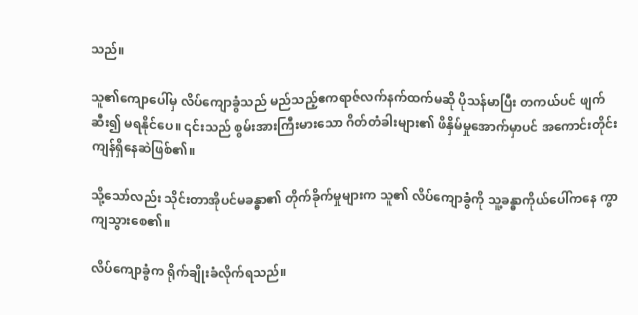သည်။

သူ၏ကျောပေါ်မှ လိပ်ကျောခွံသည် မည်သည့်ဧကရာဇ်လက်နက်ထက်မဆို ပိုသန်မာပြီး တကယ်ပင် ဖျက်ဆီး၍ မရနိုင်ပေ။ ၎င်းသည် စွမ်းအားကြီးမားသော ဂိတ်တံခါးများ၏ ဖိနှိမ်မှုအောက်မှာပင် အကောင်းတိုင်းကျန်ရှိနေဆဲဖြစ်၏။

သို့သော်လည်း သိုင်းတာအိုပင်မခန္ဓာ၏ တိုက်ခိုက်မှုများက သူ၏ လိပ်ကျောခွံကို သူ့ခန္ဓာကိုယ်ပေါ်ကနေ ကွာကျသွားစေ၏။

လိပ်ကျောခွံက ရိုက်ချိုးခံလိုက်ရသည်။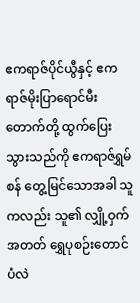ဧကရာဇ်ပိုင်ယွီနှင့် ဧကရာဇ်မိုးပြာရောင်မီးတောက်တို့ ထွက်ပြေးသွားသည်ကို ဧကရာဇ်ရွှမ်စန် တွေ့မြင်သောအခါ သူကလည်း သူ၏ လျှို့ဝှက်အတတ် ရွှေပုစဉ်းတောင်ပံလဲ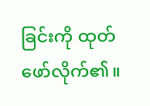ခြင်းကို ထုတ်ဖော်လိုက်၏။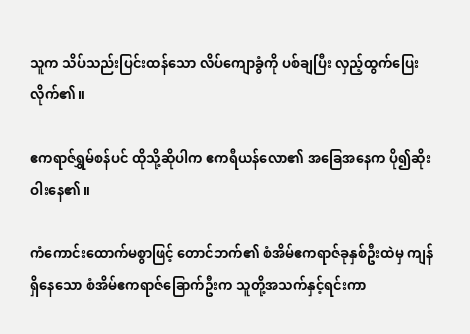သူက သိပ်သည်းပြင်းထန်သော လိပ်ကျောခွံကို ပစ်ချပြီး လှည့်ထွက်ပြေးလိုက်၏။

ဧကရာဇ်ရွှမ်စန်ပင် ထိုသို့ဆိုပါက ဧကရီယန်လော၏ အခြေအနေက ပို၍ဆိုးဝါးနေ၏။

ကံကောင်းထောက်မစွာဖြင့် တောင်ဘက်၏ စံအိမ်ဧကရာဇ်ခုနှစ်ဦးထဲမှ ကျန်ရှိနေသော စံအိမ်ဧကရာဇ်ခြောက်ဦးက သူတို့အသက်နှင့်ရင်းကာ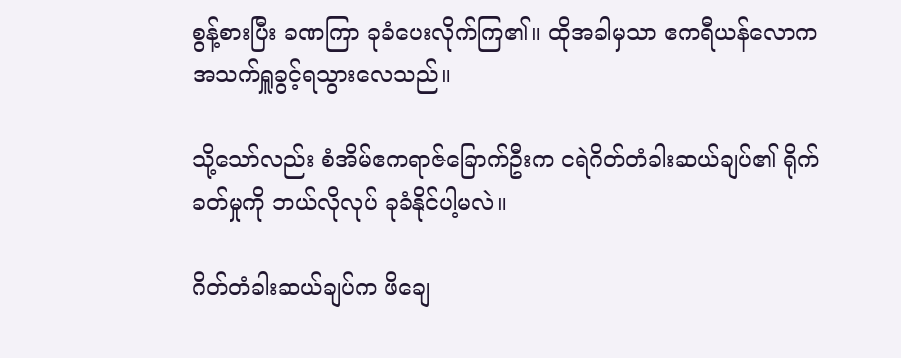စွန့်စားပြီး ခဏကြာ ခုခံပေးလိုက်ကြ၏။ ထိုအခါမှသာ ဧကရီယန်လောက အသက်ရှူခွင့်ရသွားလေသည်။

သို့သော်လည်း စံအိမ်ဧကရာဇ်ခြောက်ဦးက ငရဲဂိတ်တံခါးဆယ်ချပ်၏ ရိုက်ခတ်မှုကို ဘယ်လိုလုပ် ခုခံနိုင်ပါ့မလဲ။

ဂိတ်တံခါးဆယ်ချပ်က ဖိချေ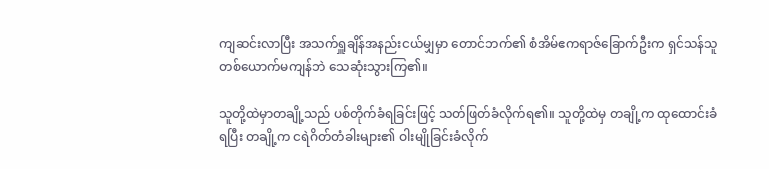ကျဆင်းလာပြီး အသက်ရှူချိန်အနည်းငယ်မျှမှာ တောင်ဘက်၏ စံအိမ်ဧကရာဇ်ခြောက်ဦးက ရှင်သန်သူ တစ်ယောက်မကျန်ဘဲ သေဆုံးသွားကြ၏။

သူတို့ထဲမှာတချို့သည် ပစ်တိုက်ခံရခြင်းဖြင့် သတ်ဖြတ်ခံလိုက်ရ၏။ သူတို့ထဲမှ တချို့က ထုထောင်းခံရပြီး တချို့က ငရဲဂိတ်တံခါးများ၏ ဝါးမျိုခြင်းခံလိုက်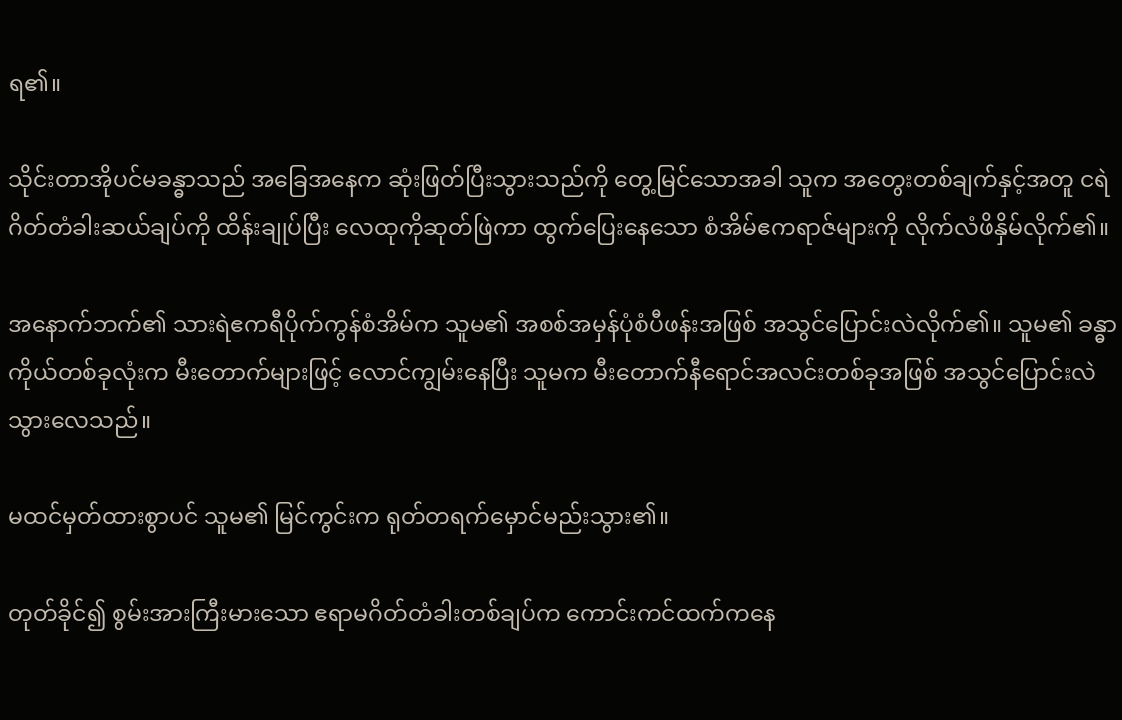ရ၏။

သိုင်းတာအိုပင်မခန္ဓာသည် အခြေအနေက ဆုံးဖြတ်ပြီးသွားသည်ကို တွေ့မြင်သောအခါ သူက အတွေးတစ်ချက်နှင့်အတူ ငရဲဂိတ်တံခါးဆယ်ချပ်ကို ထိန်းချုပ်ပြီး လေထုကိုဆုတ်ဖြဲကာ ထွက်ပြေးနေသော စံအိမ်ဧကရာဇ်များကို လိုက်လံဖိနှိမ်လိုက်၏။

အနောက်ဘက်၏ သားရဲဧကရီပိုက်ကွန်စံအိမ်က သူမ၏ အစစ်အမှန်ပုံစံပီဖန်းအဖြစ် အသွင်ပြောင်းလဲလိုက်၏။ သူမ၏ ခန္ဓာကိုယ်တစ်ခုလုံးက မီးတောက်များဖြင့် လောင်ကျွမ်းနေပြီး သူမက မီးတောက်နီရောင်အလင်းတစ်ခုအဖြစ် အသွင်ပြောင်းလဲသွားလေသည်။

မထင်မှတ်ထားစွာပင် သူမ၏ မြင်ကွင်းက ရုတ်တရက်မှောင်မည်းသွား၏။

တုတ်ခိုင်၍ စွမ်းအားကြီးမားသော ဧရာမဂိတ်တံခါးတစ်ချပ်က ကောင်းကင်ထက်ကနေ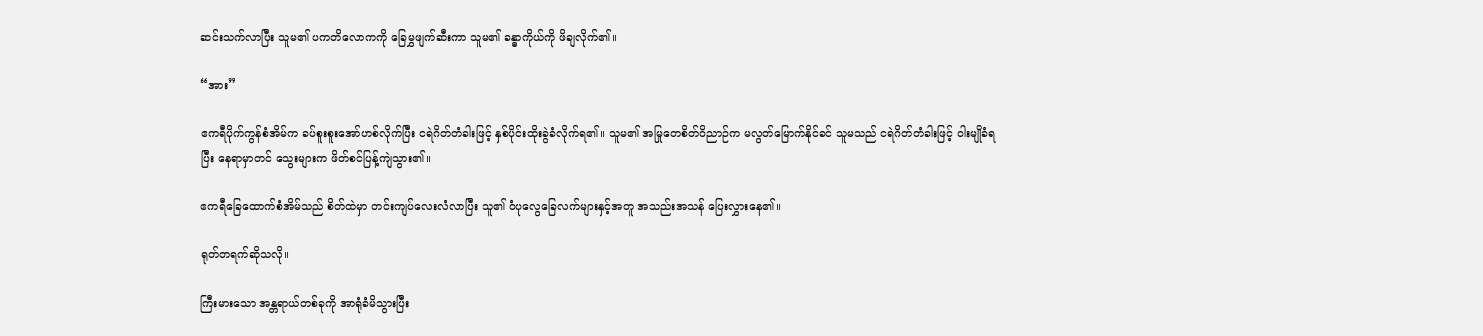ဆင်းသက်လာပြီး သူမ၏ ပကတိလောကကို ခြေမွှဖျက်ဆီးကာ သူမ၏ ခန္ဓာကိုယ်ကို ဖိချလိုက်၏။

“အား”

ဧကရီပိုက်ကွန်စံအိမ်က ခပ်စူးစူးအော်ဟစ်လိုက်ပြီး ငရဲဂိတ်တံခါးဖြင့် နှစ်ပိုင်းထိုးခွဲခံလိုက်ရ၏။ သူမ၏ အမြုတေစိတ်ဝိညာဉ်က မလွတ်မြောက်နိုင်ခင် သူမသည် ငရဲဂိတ်တံခါးဖြင့် ဝါးမျိုခံရပြီး နေရာမှာတင် သွေးများက ဖိတ်စင်ပြန့်ကျဲသွား၏။

ဧကရီခြေထောက်စံအိမ်သည် စိတ်ထဲမှာ တင်းကျပ်လေးလံလာပြီး သူ၏ ဝံပုလွေခြေလက်များနှင့်အတူ အသည်းအသန် ပြေးလွှားနေ၏။

ရုတ်တရက်ဆိုသလို။

ကြီးမားသော အန္တရာယ်တစ်ခုကို အာရုံခံမိသွားပြီး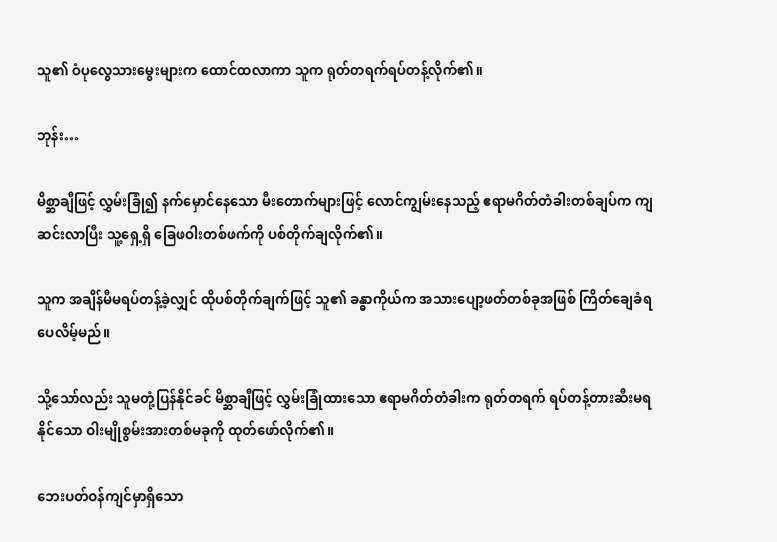သူ၏ ဝံပုလွေသားမွေးများက ထောင်ထလာကာ သူက ရုတ်တရက်ရပ်တန့်လိုက်၏။

ဘုန်း…

မိစ္ဆာချီဖြင့် လွှမ်းခြုံ၍ နက်မှောင်နေသော မီးတောက်များဖြင့် လောင်ကျွမ်းနေသည့် ဧရာမဂိတ်တံခါးတစ်ချပ်က ကျဆင်းလာပြီး သူ့ရှေ့ရှိ ခြေဖဝါးတစ်ဖက်ကို ပစ်တိုက်ချလိုက်၏။

သူက အချိန်မီမရပ်တန့်ခဲ့လျှင် ထိုပစ်တိုက်ချက်ဖြင့် သူ၏ ခန္ဓာကိုယ်က အသားပျော့ဖတ်တစ်ခုအဖြစ် ကြိတ်ချေခံရပေလိမ့်မည်။

သို့သော်လည်း သူမတုံ့ပြန်နိုင်ခင် မိစ္ဆာချီဖြင့် လွှမ်းခြုံထားသော ဧရာမဂိတ်တံခါးက ရုတ်တရက် ရပ်တန့်တားဆီးမရနိုင်သော ဝါးမျိုစွမ်းအားတစ်မခုကို ထုတ်ဖော်လိုက်၏။

ဘေးပတ်ဝန်ကျင်မှာရှိသော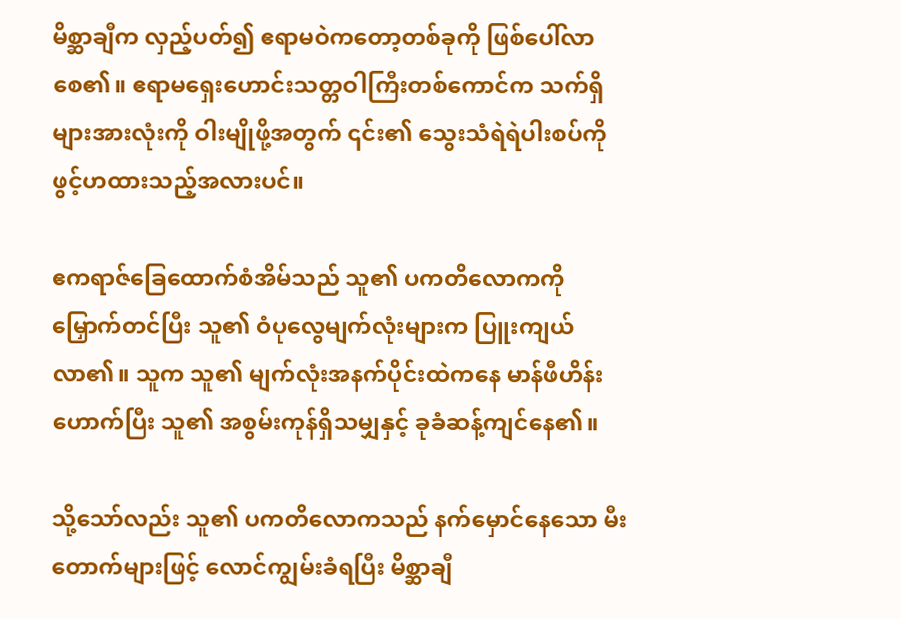မိစ္ဆာချီက လှည့်ပတ်၍ ဧရာမဝဲကတော့တစ်ခုကို ဖြစ်ပေါ်လာစေ၏။ ဧရာမရှေးဟောင်းသတ္တဝါကြီးတစ်ကောင်က သက်ရှိများအားလုံးကို ဝါးမျိုဖို့အတွက် ၎င်း၏ သွေးသံရဲရဲပါးစပ်ကို ဖွင့်ဟထားသည့်အလားပင်။

ဧကရာဇ်ခြေထောက်စံအိမ်သည် သူ၏ ပကတိလောကကို မြှောက်တင်ပြီး သူ၏ ဝံပုလွေမျက်လုံးများက ပြူးကျယ်လာ၏။ သူက သူ၏ မျက်လုံးအနက်ပိုင်းထဲကနေ မာန်ဖီဟိန်းဟောက်ပြီး သူ၏ အစွမ်းကုန်ရှိသမျှနှင့် ခုခံဆန့်ကျင်နေ၏။

သို့သော်လည်း သူ၏ ပကတိလောကသည် နက်မှောင်နေသော မီးတောက်များဖြင့် လောင်ကျွမ်းခံရပြီး မိစ္ဆာချီ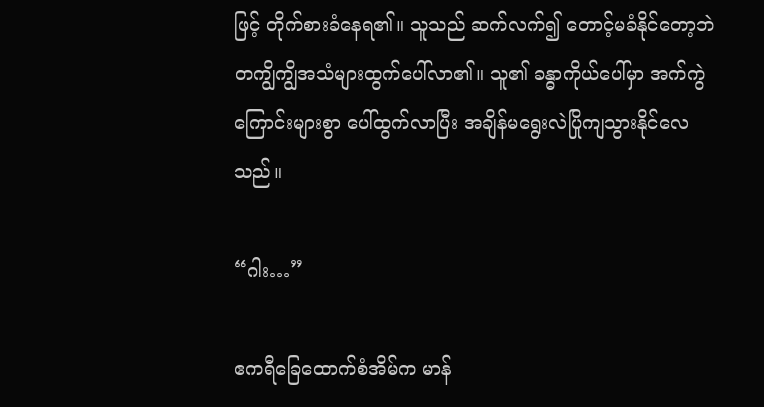ဖြင့် တိုက်စားခံနေရ၏။ သူသည် ဆက်လက်၍ တောင့်မခံနိုင်တော့ဘဲ တကျွိကျွိအသံများထွက်ပေါ်လာ၏။ သူ၏ ခန္ဓာကိုယ်ပေါ်မှာ အက်ကွဲကြောင်းများစွာ ပေါ်ထွက်လာပြီး အချိန်မရွေးလဲပြိုကျသွားနိုင်လေသည်။

“ဂါး…”

ဧကရီခြေထောက်စံအိမ်က မာန်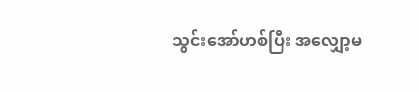သွင်းအော်ဟစ်ပြီး အလျှော့မ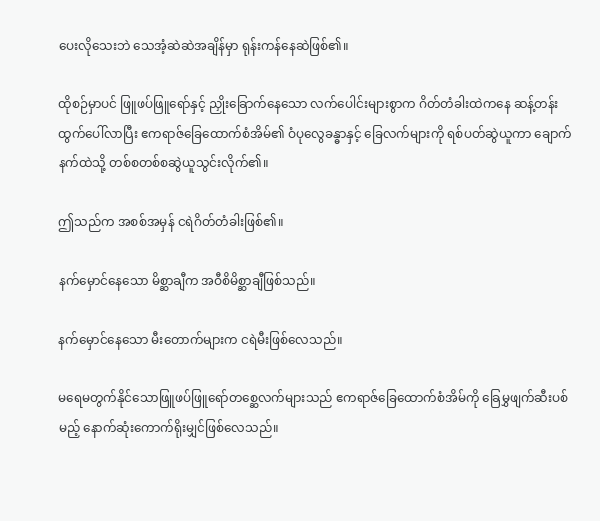ပေးလိုသေးဘဲ သေအံ့ဆဲဆဲအချိန်မှာ ရုန်းကန်နေဆဲဖြစ်၏။

ထိုစဉ်မှာပင် ဖြူဖပ်ဖြူရော်နှင့် ညှိုးခြောက်နေသော လက်ပေါင်းများစွာက ဂိတ်တံခါးထဲကနေ ဆန့်တန်းထွက်ပေါ်လာပြီး ဧကရာဇ်ခြေထောက်စံအိမ်၏ ဝံပုလွေခန္ဓာနှင့် ခြေလက်များကို ရစ်ပတ်ဆွဲယူကာ ချောက်နက်ထဲသို့ တစ်စတစ်စဆွဲယူသွင်းလိုက်၏။

ဤသည်က အစစ်အမှန် ငရဲဂိတ်တံခါးဖြစ်၏။

နက်မှောင်နေသော မိစ္ဆာချီက အဝီစိမိစ္ဆာချီဖြစ်သည်။

နက်မှောင်နေသော မီးတောက်များက ငရဲမီးဖြစ်လေသည်။

မရေမတွက်နိုင်သောဖြူဖပ်ဖြူရော်တစ္ဆေလက်များသည် ဧကရာဇ်ခြေထောက်စံအိမ်ကို ခြေမွှဖျက်ဆီးပစ်မည့် နောက်ဆုံးကောက်ရိုးမျှင်ဖြစ်လေသည်။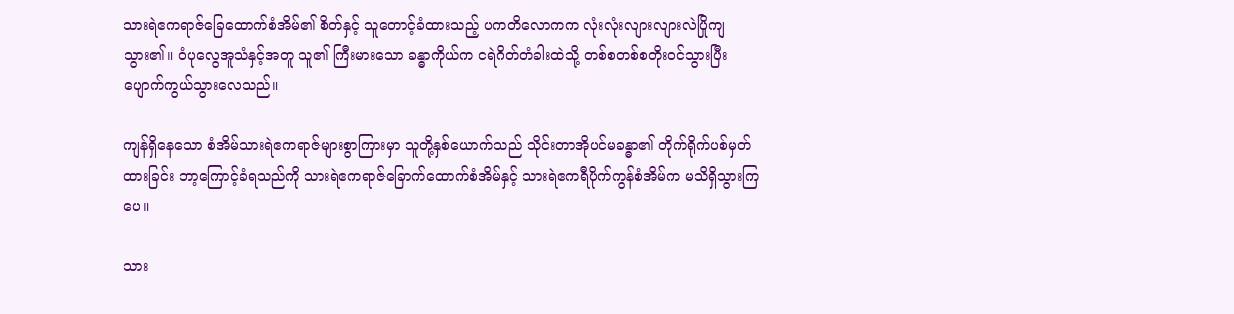သားရဲဧကရာဇ်ခြေထောက်စံအိမ်၏ စိတ်နှင့် သူတောင့်ခံထားသည့် ပကတိလောကက လုံးလုံးလျားလျားလဲပြိုကျသွား၏။ ဝံပုလွေအူသံနှင့်အတူ သူ၏ ကြီးမားသော ခန္ဓာကိုယ်က ငရဲဂိတ်တံခါးထဲသို့ တစ်စတစ်စတိုးဝင်သွားပြီး ပျောက်ကွယ်သွားလေသည်။

ကျန်ရှိနေသော စံအိမ်သားရဲဧကရာဇ်များစွာကြားမှာ သူတို့နှစ်ယောက်သည် သိုင်းတာအိုပင်မခန္ဓာ၏ တိုက်ရိုက်ပစ်မှတ်ထားခြင်း ဘာ့ကြောင့်ခံရသည်ကို သားရဲဧကရာဇ်ခြောက်ထောက်စံအိမ်နှင့် သားရဲဧကရီပိုက်ကွန်စံအိမ်က မသိရှိသွားကြပေ။

သား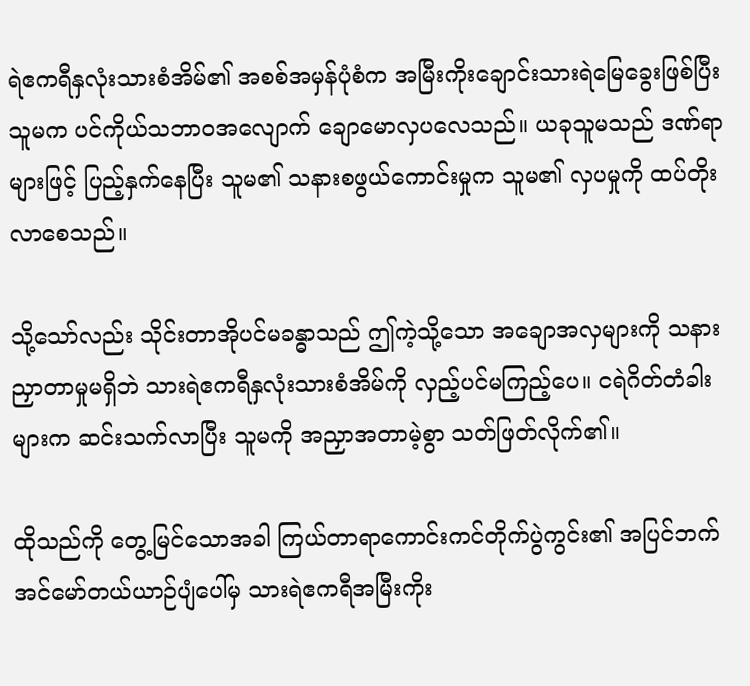ရဲဧကရီနှလုံးသားစံအိမ်၏ အစစ်အမှန်ပုံစံက အမြီးကိုးချောင်းသားရဲမြေခွေးဖြစ်ပြီး သူမက ပင်ကိုယ်သဘာဝအလျောက် ချောမောလှပလေသည်။ ယခုသူမသည် ဒဏ်ရာများဖြင့် ပြည့်နှက်နေပြီး သူမ၏ သနားစဖွယ်ကောင်းမှုက သူမ၏ လှပမှုကို ထပ်တိုးလာစေသည်။

သို့သော်လည်း သိုင်းတာအိုပင်မခန္ဓာသည် ဤကဲ့သို့သော အချောအလှများကို သနားညှာတာမှုမရှိဘဲ သားရဲဧကရီနှလုံးသားစံအိမ်ကို လှည့်ပင်မကြည့်ပေ။ ငရဲဂိတ်တံခါးများက ဆင်းသက်လာပြီး သူမကို အညှာအတာမဲ့စွာ သတ်ဖြတ်လိုက်၏။

ထိုသည်ကို တွေ့မြင်သောအခါ ကြယ်တာရာကောင်းကင်တိုက်ပွဲကွင်း၏ အပြင်ဘက် အင်မော်တယ်ယာဉ်ပျံပေါ်မှ သားရဲဧကရီအမြီးကိုး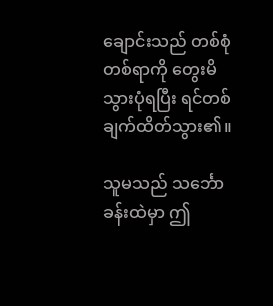ချောင်းသည် တစ်စုံတစ်ရာကို တွေးမိသွားပုံရပြီး ရင်တစ်ချက်ထိတ်သွား၏။

သူမသည် သင်္ဘောခန်းထဲမှာ ဤ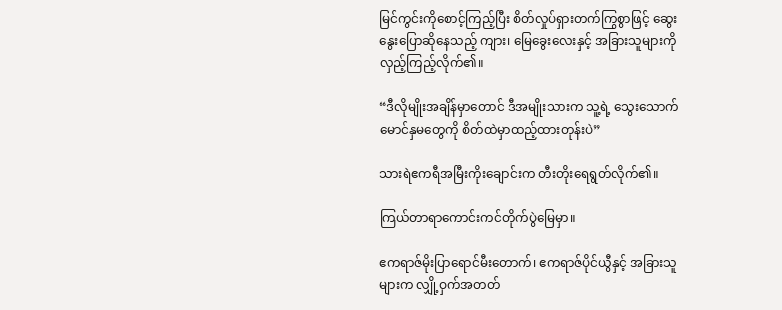မြင်ကွင်းကိုစောင့်ကြည့်ပြီး စိတ်လှုပ်ရှားတက်ကြွစွာဖြင့် ဆွေးနွေးပြောဆိုနေသည့် ကျား၊‌ မြေခွေးလေးနှင့် အခြားသူများကို လှည့်ကြည့်လိုက်၏။

“ဒီလိုမျိုးအချိန်မှာတောင် ဒီအမျိုးသားက သူ့ရဲ့ သွေးသောက်မောင်နှမတွေကို စိတ်ထဲမှာထည့်ထားတုန်းပဲ”

သားရဲဧကရီအမြီးကိုးချောင်းက တီးတိုးရေရွတ်လိုက်၏။

ကြယ်တာရာကောင်းကင်တိုက်ပွဲမြေမှာ။

ဧကရာဇ်မိုးပြာရောင်မီးတောက်၊ ဧကရာဇ်ပိုင်ယွီနှင့် အခြားသူများက လျှို့ဝှက်အတတ်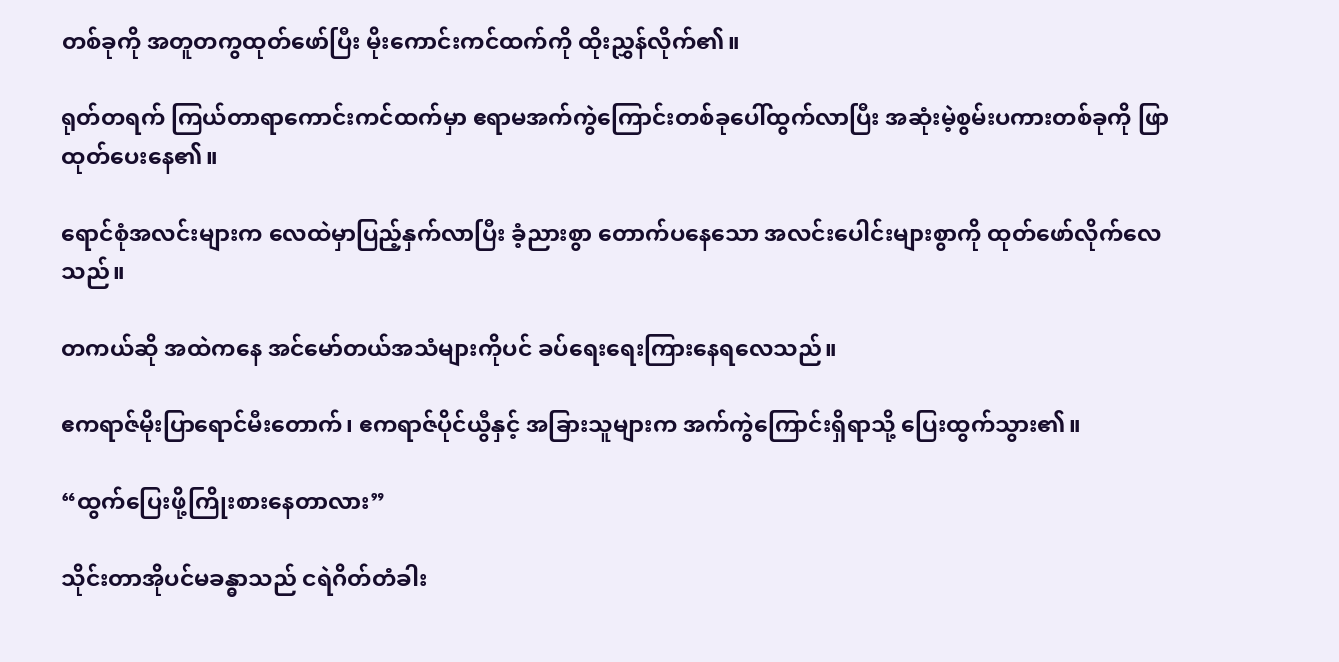တစ်ခုကို အတူတကွထုတ်ဖော်ပြီး မိုးကောင်းကင်ထက်ကို ထိုးညွှန်လိုက်၏။

ရုတ်တရက် ကြယ်တာရာကောင်းကင်ထက်မှာ ဧရာမအက်ကွဲကြောင်းတစ်ခုပေါ်ထွက်လာပြီး အဆုံးမဲ့စွမ်းပကားတစ်ခုကို ဖြာထုတ်ပေးနေ၏။

ရောင်စုံအလင်းများက လေထဲမှာပြည့်နှက်လာပြီး ခံ့ညားစွာ တောက်ပနေသော အလင်းပေါင်းများစွာကို ထုတ်ဖော်လိုက်လေသည်။

တကယ်ဆို အထဲကနေ အင်မော်တယ်အသံများကိုပင် ခပ်ရေးရေးကြားနေရလေသည်။

ဧကရာဇ်မိုးပြာရောင်မီးတောက်၊ ဧကရာဇ်ပိုင်ယွီနှင့် အခြားသူများက အက်ကွဲကြောင်းရှိရာသို့ ပြေးထွက်သွား၏။

“ထွက်ပြေးဖို့ကြိုးစားနေတာလား”

သိုင်းတာအိုပင်မခန္ဓာသည် ငရဲဂိတ်တံခါး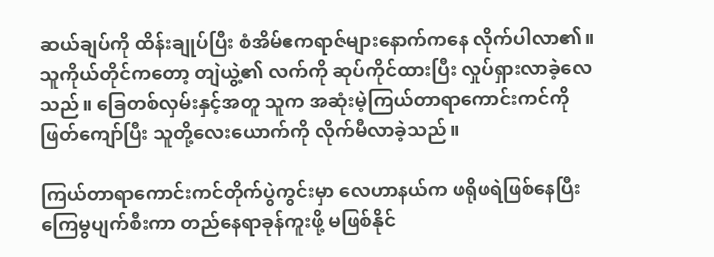ဆယ်ချပ်ကို ထိန်းချုပ်ပြီး စံအိမ်ဧကရာဇ်များနောက်ကနေ လိုက်ပါလာ၏။ သူကိုယ်တိုင်ကတော့ တျဲယွဲ့၏ လက်ကို ဆုပ်ကိုင်ထားပြီး လှုပ်ရှားလာခဲ့လေသည်။ ခြေတစ်လှမ်းနှင့်အတူ သူက အဆုံးမဲ့ကြယ်တာရာကောင်းကင်ကို ဖြတ်ကျော်ပြီး သူတို့လေးယောက်ကို လိုက်မီလာခဲ့သည်။

ကြယ်တာရာကောင်းကင်တိုက်ပွဲကွင်းမှာ လေဟာနယ်က ဖရိုဖရဲဖြစ်နေပြီး ကြေမွပျက်စီးကာ တည်နေရာခုန်ကူးဖို့ မဖြစ်နိုင်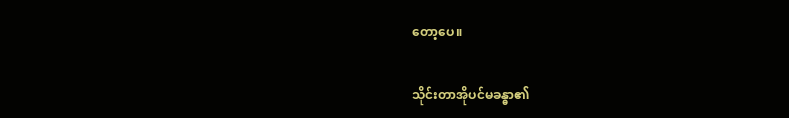တော့ပေ။

သိုင်းတာအိုပင်မခန္ဓာ၏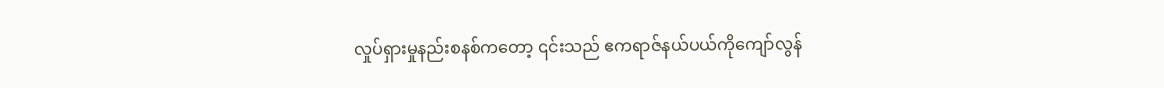လှုပ်ရှားမှုနည်းစနစ်ကတော့ ၎င်းသည် ဧကရာဇ်နယ်ပယ်ကိုကျော်လွန်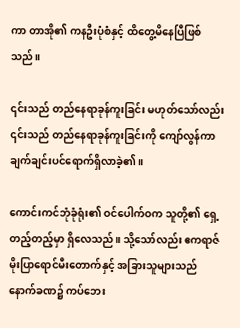ကာ တာအို၏ ကနဦးပုံစံနှင့် ထိတွေ့မိနေပြီဖြစ်သည်။

၎င်းသည် တည်နေရာခုန်ကူးခြင်း မဟုတ်သော်လည်း ၎င်းသည် တည်နေရာခုန်ကူးခြင်းကို ကျော်လွန်ကာ ချက်ချင်းပင်ရောက်ရှိလာခဲ့၏။

ကောင်းကင်ဘုံခုံရုံး၏ ဝင်ပေါက်ဝက သူတို့၏ ရှေ့တည့်တည့်မှာ ရှိလေသည်။ သို့သော်လည်း ဧကရာဇ်မိုးပြာရောင်မီးတောက်နှင့် အခြားသူများသည် နောက်ခဏ၌ ကပ်ဘေး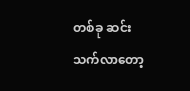တစ်ခု ဆင်းသက်လာတော့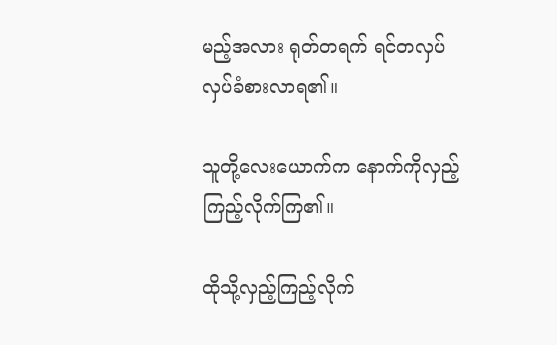မည့်အလား ရုတ်တရက် ရင်တလှပ်လှပ်ခံစားလာရ၏။

သူတို့လေးယောက်က နောက်ကိုလှည့်ကြည့်လိုက်ကြ၏။

ထိုသို့လှည့်ကြည့်လိုက်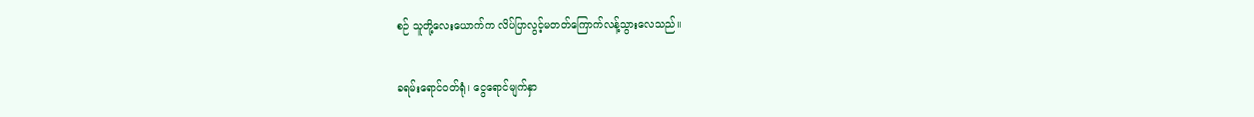စဉ် သူတို့လေးယောက်က လိပ်ပြာလွင့်မတတ်ကြောက်လန့်သွားလေသည်။

ခရမ်းရောင်ဝတ်ရုံ၊ ငွေရောင်မျက်နှာ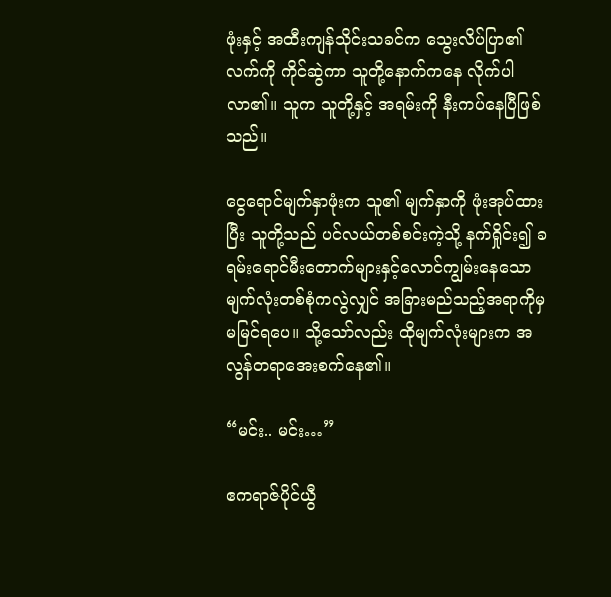ဖုံးနှင့် အထီးကျန်သိုင်းသခင်က သွေးလိပ်ပြာ၏ လက်ကို ကိုင်ဆွဲကာ သူတို့နောက်ကနေ လိုက်ပါလာ၏။ သူက သူတို့နှင့် အရမ်းကို နီးကပ်နေပြီဖြစ်သည်။

ငွေရောင်မျက်နှာဖုံးက သူ၏ မျက်နှာကို ဖုံးအုပ်ထားပြီး သူတို့သည် ပင်လယ်တစ်စင်းကဲ့သို့ နက်ရှိုင်း၍ ခရမ်းရောင်မီးတောက်များနှင့်လောင်ကျွမ်းနေသော မျက်လုံးတစ်စုံကလွဲလျှင် အခြားမည်သည့်အရာကိုမှ မမြင်ရပေ။ သို့သော်လည်း ထိုမျက်လုံးများက အလွန်တရာအေးစက်နေ၏။

“မင်း.. မင်း…”

ဧကရာဇ်ပိုင်ယွီ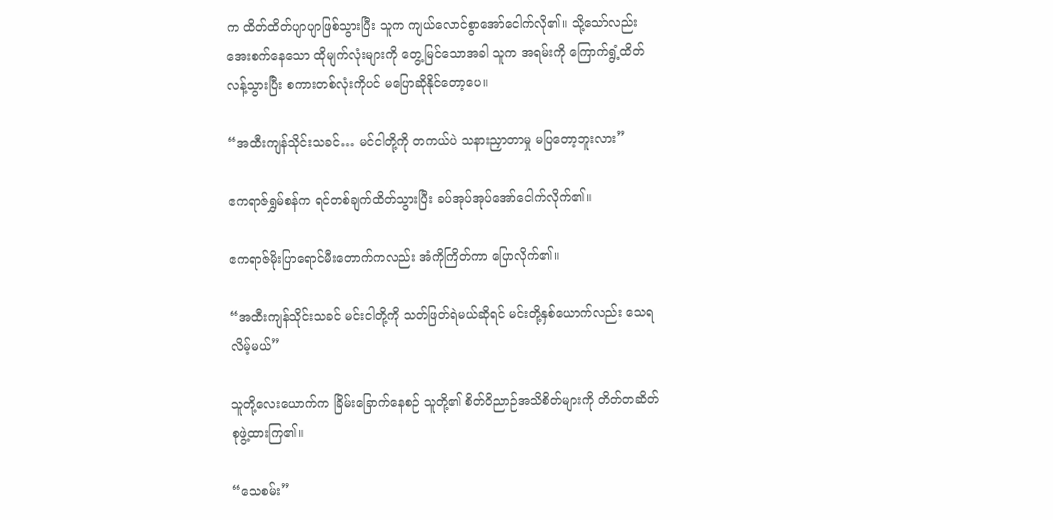က ထိတ်ထိတ်ပျာပျာဖြစ်သွားပြီး သူက ကျယ်လောင်စွာအော်ငေါက်လို၏။ သို့သော်လည်း အေးစက်နေသော ထိုမျက်လုံးများကို တွေ့မြင်သောအခါ သူက အရမ်းကို ကြောက်ရွံ့ထိတ်လန့်သွားပြီး စကားတစ်လုံးကိုပင် မပြောဆိုနိုင်တော့ပေ။

“အထီးကျန်သိုင်းသခင်… မင်ငါတို့ကို တကယ်ပဲ သနားညှာတာမှု မပြတော့ဘူးလား”

ဧကရာဇ်ရွှမ်စန်က ရင်တစ်ချက်ထိတ်သွားပြီး ခပ်အုပ်အုပ်အော်ငေါက်လိုက်၏။

ဧကရာဇ်မိုးပြာရောင်မီးတောက်ကလည်း အံကိုကြိတ်ကာ ပြောလိုက်၏။

“အထီးကျန်သိုင်းသခင် မင်းငါတို့ကို သတ်ဖြတ်ရဲမယ်ဆိုရင် မင်းတို့နှစ်ယောက်လည်း သေရလိမ့်မယ်”

သူတို့လေးယောက်က ခြိမ်းခြောက်နေစဉ် သူတို့၏ စိတ်ဝိညာဉ်အသိစိတ်များကို တိတ်တဆိတ်စုဖွဲ့ထားကြ၏။

“သေစမ်း”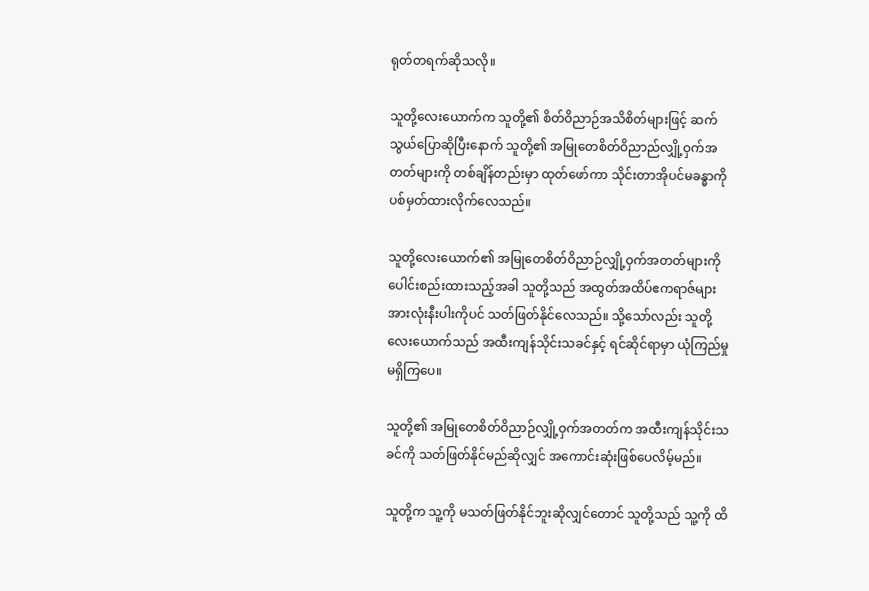ရုတ်တရက်ဆိုသလို။

သူတို့လေးယောက်က သူတို့၏ စိတ်ဝိညာဉ်အသိစိတ်များဖြင့် ဆက်သွယ်ပြောဆိုပြီးနောက် သူတို့၏ အမြုတေစိတ်ဝိညာည်လျှို့ဝှက်အတတ်များကို တစ်ချိန်တည်းမှာ ထုတ်ဖော်ကာ သိုင်းတာအိုပင်မခန္ဓာကို ပစ်မှတ်ထားလိုက်လေသည်။

သူတို့လေးယောက်၏ အမြုတေစိတ်ဝိညာဉ်လျှို့ဝှက်အတတ်များကို ပေါင်းစည်းထားသည့်အခါ သူတို့သည် အထွတ်အထိပ်ဧကရာဇ်များအားလုံးနီးပါးကိုပင် သတ်ဖြတ်နိုင်လေသည်။ သို့သော်လည်း သူတို့လေးယောက်သည် အထီးကျန်သိုင်းသခင်နှင့် ရင်ဆိုင်ရာမှာ ယုံကြည်မှုမရှိကြပေ။

သူတို့၏ အမြုတေစိတ်ဝိညာဉ်လျှို့ဝှက်အတတ်က အထီးကျန်သိုင်းသခင်ကို သတ်ဖြတ်နိုင်မည်ဆိုလျှင် အကောင်းဆုံးဖြစ်ပေလိမ့်မည်။

သူတို့က သူ့ကို မသတ်ဖြတ်နိုင်ဘူးဆိုလျှင်တောင် သူတို့သည် သူ့ကို ထိ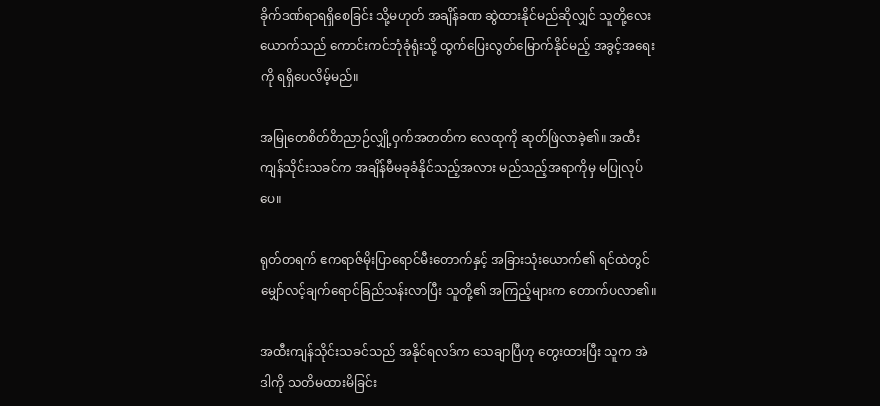ခိုက်ဒဏ်ရာရရှိစေခြင်း သို့မဟုတ် အချိန်ခဏ ဆွဲထားနိုင်မည်ဆိုလျှင် သူတို့လေးယောက်သည် ကောင်းကင်ဘုံခုံရုံးသို့ ထွက်ပြေးလွတ်မြောက်နိုင်မည့် အခွင့်အရေးကို ရရှိပေလိမ့်မည်။

အမြုတေစိတ်ဝိာညာဉ်လျှို့ဝှက်အတတ်က လေထုကို ဆုတ်ဖြဲလာခဲ့၏။ အထီးကျန်သိုင်းသခင်က အချိန်မီမခုခံနိုင်သည့်အလား မည်သည့်အရာကိုမှ မပြုလုပ်ပေ။

ရုတ်တရက် ဧကရာဇ်မိုးပြာရောင်မီးတောက်နှင့် အခြားသုံးယောက်၏ ရင်ထဲတွင် မျှော်လင့်ချက်ရောင်ခြည်သန်းလာပြီး သူတို့၏ အကြည့်များက တောက်ပလာ၏။

အထီးကျန်သိုင်းသခင်သည် အနိုင်ရလဒ်က သေချာပြီဟု တွေးထားပြီး သူက အဲဒါကို သတိမထားမိခြင်း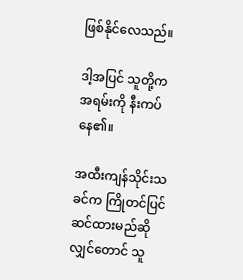ဖြစ်နိုင်လေသည်။

ဒါ့အပြင် သူတို့က အရမ်းကို နီးကပ်နေ၏။

အထီးကျန်သိုင်းသခင်က ကြိုတင်ပြင်ဆင်ထားမည်ဆိုလျှင်တောင် သူ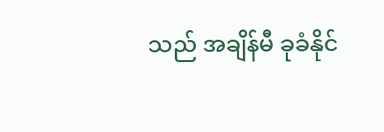သည် အချိန်မီ ခုခံနိုင်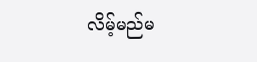လိမ့်မည်မ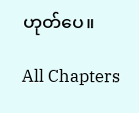ဟုတ်ပေ။

All Chapters